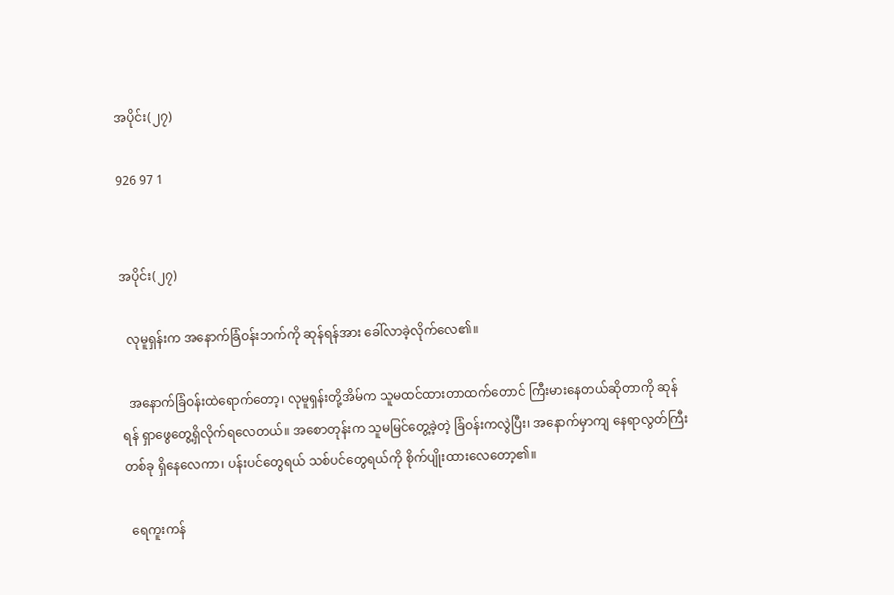အပိုင်း(၂၇)

926 97 1


အပိုင်း(၂၇)

  လုမူရှန်းက အနောက်ခြံဝန်းဘက်ကို ဆုန်ရန်အား ခေါ်လာခဲ့လိုက်လေ၏။

  အနောက်ခြံဝန်းထဲရောက်တော့၊ လုမူရှန်းတို့အိမ်က သူမထင်ထားတာထက်တောင် ကြီးမားနေတယ်ဆိုတာကို ဆုန်ရန် ရှာဖွေတွေ့ရှိလိုက်ရလေတယ်။ အစောတုန်းက သူမမြင်တွေ့ခဲ့တဲ့ ခြံဝန်းကလွဲပြီး၊ အနောက်မှာကျ နေရာလွတ်ကြီးတစ်ခု ရှိနေလေကာ၊ ပန်းပင်တွေရယ် သစ်ပင်တွေရယ်ကို စိုက်ပျိုးထားလေတော့၏။

  ရေကူးကန်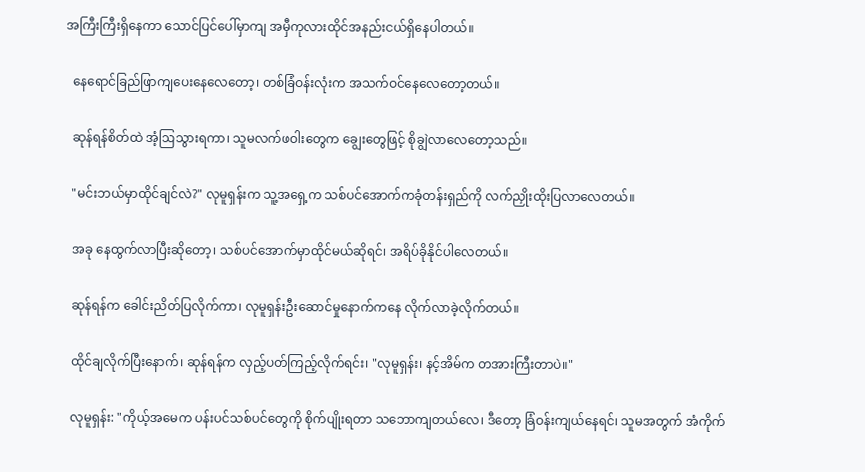အကြီးကြီးရှိနေကာ သောင်ပြင်ပေါ်မှာကျ အမှီကုလားထိုင်အနည်းငယ်ရှိနေပါတယ်။

  နေရောင်ခြည်ဖြာကျပေးနေလေတော့၊ တစ်ခြံဝန်းလုံးက အသက်ဝင်နေလေတော့တယ်။

  ဆုန်ရန်စိတ်ထဲ အံ့ဩသွားရကာ၊ သူမလက်ဖဝါးတွေက ချွေးတွေဖြင့် စိုချွဲလာလေတော့သည်။

  "မင်းဘယ်မှာထိုင်ချင်လဲ?" လုမူရှန်းက သူ့အရှေ့က သစ်ပင်အောက်ကခုံတန်းရှည်ကို လက်ညှိုးထိုးပြလာလေတယ်။

  အခု နေထွက်လာပြီးဆိုတော့၊ သစ်ပင်အောက်မှာထိုင်မယ်ဆိုရင်၊ အရိပ်ခိုနိုင်ပါလေတယ်။

  ဆုန်ရန်က ခေါင်းညိတ်ပြလိုက်ကာ၊ လုမူရှန်းဦးဆောင်မှုနောက်ကနေ လိုက်လာခဲ့လိုက်တယ်။

  ထိုင်ချလိုက်ပြီးနောက်၊ ဆုန်ရန်က လှည့်ပတ်ကြည့်လိုက်ရင်း၊ "လုမူရှန်း၊ နင့်အိမ်က တအားကြီးတာပဲ။"

  လုမူရှန်း: "ကိုယ့်အမေက ပန်းပင်သစ်ပင်တွေကို စိုက်ပျိုးရတာ သဘောကျတယ်လေ၊ ဒီတော့ ခြံဝန်းကျယ်နေရင်၊ သူမအတွက် အံကိုက်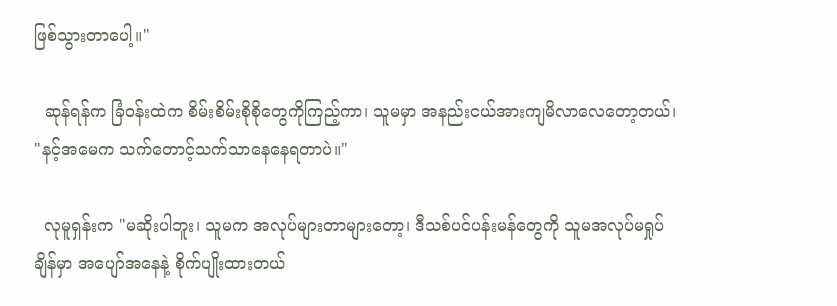ဖြစ်သွားတာပေါ့။"

  ဆုန်ရန်က ခြံဝန်းထဲက စိမ်းစိမ်းစိုစိုတွေကိုကြည့်ကာ၊ သူမမှာ အနည်းငယ်အားကျမိလာလေတော့တယ်၊ "နင့်အမေက သက်တောင့်သက်သာနေနေရတာပဲ။"

  လုမူရှန်းက "မဆိုးပါဘူး၊ သူမက အလုပ်များတာများတော့၊ ဒီသစ်ပင်ပန်းမန်တွေကို သူမအလုပ်မရှုပ်ချိန်မှာ အပျော်‌အနေနဲ့ စိုက်ပျိုးထားတယ်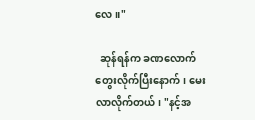လေ။"

  ဆုန်ရန်က ခဏလောက်တွေးလိုက်ပြီးနောက်၊ မေးလာလိုက်တယ်၊ "နင့်အ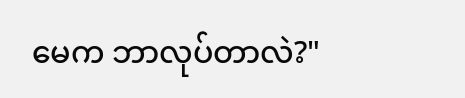မေက ဘာလုပ်တာလဲ?"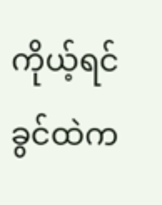ကိုယ့်ရင်ခွင်ထဲက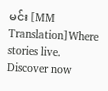မင်း [MM Translation]Where stories live. Discover now